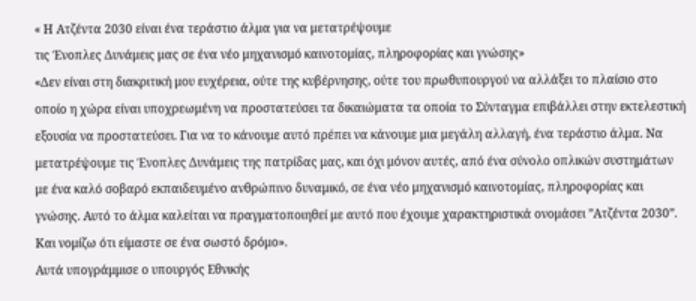« Η Ατζέντα 2030 είναι ένα τεράστιο άλμα για να μετατρέψουμε
τις Ένοπλες Δυνάμεις μας σε ένα νέο μηχανισμό καινοτομίας, πληροφορίας και γνώσης»
«Δεν είναι στη διακριτική μου ευχέρεια, ούτε της κυβέρνησης, ούτε του πρωθυπουργού να αλλάξει το πλαίσιο στο οποίο η χώρα είναι υποχρεωμένη να προστατεύσει τα δικαιώματα τα οποία το Σύνταγμα επιβάλλει στην εκτελεστική εξουσία να προστατεύσει. Για να το κάνουμε αυτό πρέπει να κάνουμε μια μεγάλη αλλαγή, ένα τεράστιο άλμα. Να μετατρέψουμε τις Ένοπλες Δυνάμεις της πατρίδας μας, και όχι μόνον αυτές, από ένα σύνολο οπλικών συστημάτων με ένα καλό σοβαρό εκπαιδευμένο ανθρώπινο δυναμικό, σε ένα νέο μηχανισμό καινοτομίας, πληροφορίας και γνώσης. Αυτό το άλμα καλείται να πραγματοποιηθεί με αυτό που έχουμε χαρακτηριστικά ονομάσει ”Ατζέντα 2030”. Και νομίζω ότι είμαστε σε ένα σωστό δρόμο».
Αυτά υπογράμμισε ο υπουργός Εθνικής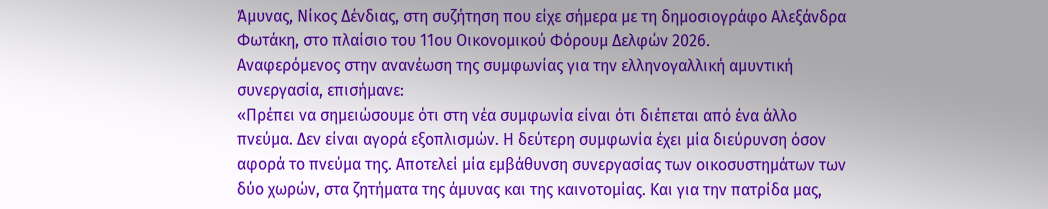Άμυνας, Νίκος Δένδιας, στη συζήτηση που είχε σήμερα με τη δημοσιογράφο Αλεξάνδρα Φωτάκη, στο πλαίσιο του 11ου Οικονομικού Φόρουμ Δελφών 2026.
Αναφερόμενος στην ανανέωση της συμφωνίας για την ελληνογαλλική αμυντική συνεργασία, επισήμανε:
«Πρέπει να σημειώσουμε ότι στη νέα συμφωνία είναι ότι διέπεται από ένα άλλο πνεύμα. Δεν είναι αγορά εξοπλισμών. Η δεύτερη συμφωνία έχει μία διεύρυνση όσον αφορά το πνεύμα της. Αποτελεί μία εμβάθυνση συνεργασίας των οικοσυστημάτων των δύο χωρών, στα ζητήματα της άμυνας και της καινοτομίας. Και για την πατρίδα μας,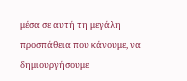μέσα σε αυτή τη μεγάλη προσπάθεια που κάνουμε, να δημιουργήσουμε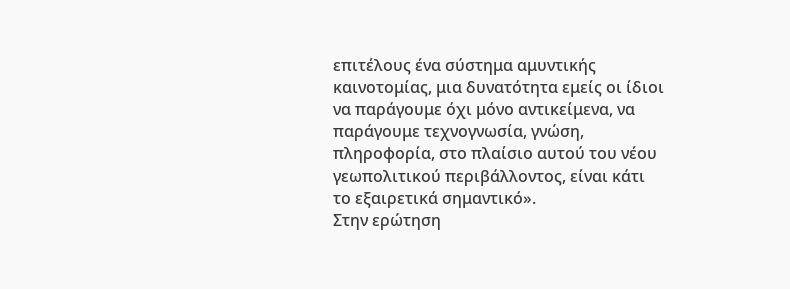επιτέλους ένα σύστημα αμυντικής καινοτομίας, μια δυνατότητα εμείς οι ίδιοι να παράγουμε όχι μόνο αντικείμενα, να παράγουμε τεχνογνωσία, γνώση, πληροφορία, στο πλαίσιο αυτού του νέου γεωπολιτικού περιβάλλοντος, είναι κάτι το εξαιρετικά σημαντικό».
Στην ερώτηση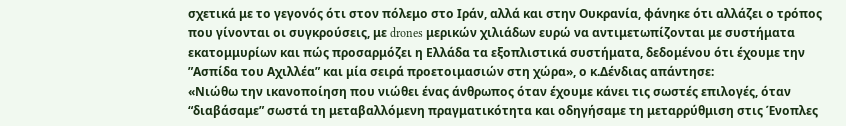σχετικά με το γεγονός ότι στον πόλεμο στο Ιράν, αλλά και στην Ουκρανία, φάνηκε ότι αλλάζει ο τρόπος που γίνονται οι συγκρούσεις, με drones μερικών χιλιάδων ευρώ να αντιμετωπίζονται με συστήματα εκατομμυρίων και πώς προσαρμόζει η Ελλάδα τα εξοπλιστικά συστήματα, δεδομένου ότι έχουμε την ”Ασπίδα του Αχιλλέα” και μία σειρά προετοιμασιών στη χώρα», ο κ.Δένδιας απάντησε:
«Νιώθω την ικανοποίηση που νιώθει ένας άνθρωπος όταν έχουμε κάνει τις σωστές επιλογές, όταν “διαβάσαμε” σωστά τη μεταβαλλόμενη πραγματικότητα και οδηγήσαμε τη μεταρρύθμιση στις Ένοπλες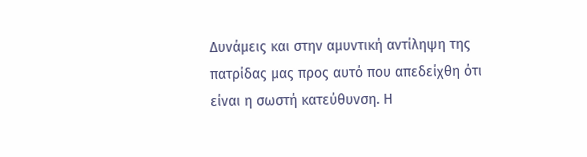Δυνάμεις και στην αμυντική αντίληψη της πατρίδας μας προς αυτό που απεδείχθη ότι είναι η σωστή κατεύθυνση. Η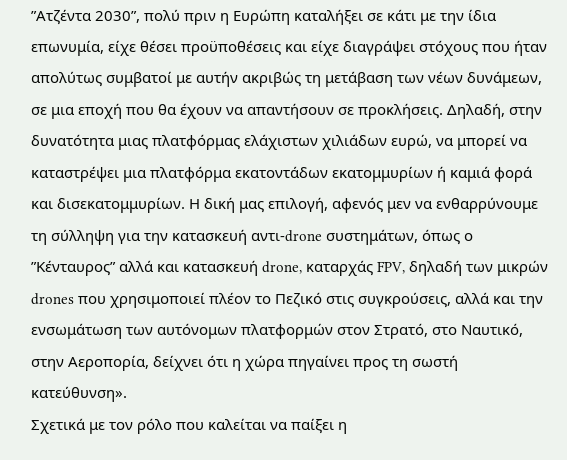”Ατζέντα 2030”, πολύ πριν η Ευρώπη καταλήξει σε κάτι με την ίδια επωνυμία, είχε θέσει προϋποθέσεις και είχε διαγράψει στόχους που ήταν απολύτως συμβατοί με αυτήν ακριβώς τη μετάβαση των νέων δυνάμεων, σε μια εποχή που θα έχουν να απαντήσουν σε προκλήσεις. Δηλαδή, στην δυνατότητα μιας πλατφόρμας ελάχιστων χιλιάδων ευρώ, να μπορεί να καταστρέψει μια πλατφόρμα εκατοντάδων εκατομμυρίων ή καμιά φορά και δισεκατομμυρίων. Η δική μας επιλογή, αφενός μεν να ενθαρρύνουμε τη σύλληψη για την κατασκευή αντι-drone συστημάτων, όπως ο ”Κένταυρος” αλλά και κατασκευή drone, καταρχάς FPV, δηλαδή των μικρών drones που χρησιμοποιεί πλέον το Πεζικό στις συγκρούσεις, αλλά και την ενσωμάτωση των αυτόνομων πλατφορμών στον Στρατό, στο Ναυτικό, στην Αεροπορία, δείχνει ότι η χώρα πηγαίνει προς τη σωστή κατεύθυνση».
Σχετικά με τον ρόλο που καλείται να παίξει η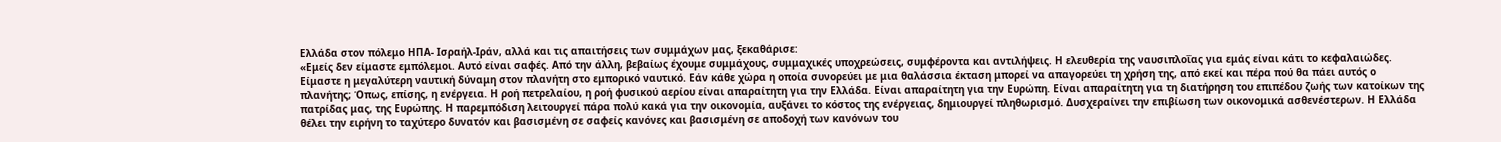Ελλάδα στον πόλεμο ΗΠΑ- Ισραήλ-Ιράν, αλλά και τις απαιτήσεις των συμμάχων μας, ξεκαθάρισε:
«Εμείς δεν είμαστε εμπόλεμοι. Αυτό είναι σαφές. Από την άλλη, βεβαίως έχουμε συμμάχους, συμμαχικές υποχρεώσεις, συμφέροντα και αντιλήψεις. Η ελευθερία της ναυσιπλοΐας για εμάς είναι κάτι το κεφαλαιώδες. Είμαστε η μεγαλύτερη ναυτική δύναμη στον πλανήτη στο εμπορικό ναυτικό. Εάν κάθε χώρα η οποία συνορεύει με μια θαλάσσια έκταση μπορεί να απαγορεύει τη χρήση της, από εκεί και πέρα πού θα πάει αυτός ο πλανήτης; Όπως, επίσης, η ενέργεια. Η ροή πετρελαίου, η ροή φυσικού αερίου είναι απαραίτητη για την Ελλάδα. Είναι απαραίτητη για την Ευρώπη. Είναι απαραίτητη για τη διατήρηση του επιπέδου ζωής των κατοίκων της πατρίδας μας, της Ευρώπης. Η παρεμπόδιση λειτουργεί πάρα πολύ κακά για την οικονομία, αυξάνει το κόστος της ενέργειας, δημιουργεί πληθωρισμό. Δυσχεραίνει την επιβίωση των οικονομικά ασθενέστερων. Η Ελλάδα θέλει την ειρήνη το ταχύτερο δυνατόν και βασισμένη σε σαφείς κανόνες και βασισμένη σε αποδοχή των κανόνων του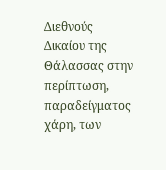Διεθνούς Δικαίου της Θάλασσας στην περίπτωση, παραδείγματος χάρη, των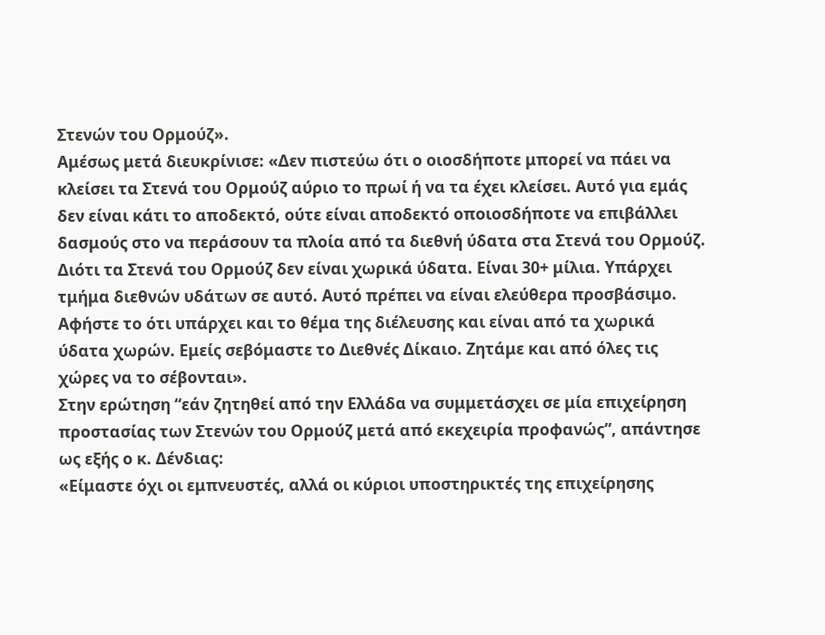Στενών του Ορμούζ».
Αμέσως μετά διευκρίνισε: «Δεν πιστεύω ότι ο οιοσδήποτε μπορεί να πάει να κλείσει τα Στενά του Ορμούζ αύριο το πρωί ή να τα έχει κλείσει. Αυτό για εμάς δεν είναι κάτι το αποδεκτό, ούτε είναι αποδεκτό οποιοσδήποτε να επιβάλλει δασμούς στο να περάσουν τα πλοία από τα διεθνή ύδατα στα Στενά του Ορμούζ. Διότι τα Στενά του Ορμούζ δεν είναι χωρικά ύδατα. Είναι 30+ μίλια. Υπάρχει τμήμα διεθνών υδάτων σε αυτό. Αυτό πρέπει να είναι ελεύθερα προσβάσιμο. Αφήστε το ότι υπάρχει και το θέμα της διέλευσης και είναι από τα χωρικά ύδατα χωρών. Εμείς σεβόμαστε το Διεθνές Δίκαιο. Ζητάμε και από όλες τις χώρες να το σέβονται».
Στην ερώτηση “εάν ζητηθεί από την Ελλάδα να συμμετάσχει σε μία επιχείρηση προστασίας των Στενών του Ορμούζ μετά από εκεχειρία προφανώς”, απάντησε ως εξής ο κ. Δένδιας:
«Είμαστε όχι οι εμπνευστές, αλλά οι κύριοι υποστηρικτές της επιχείρησης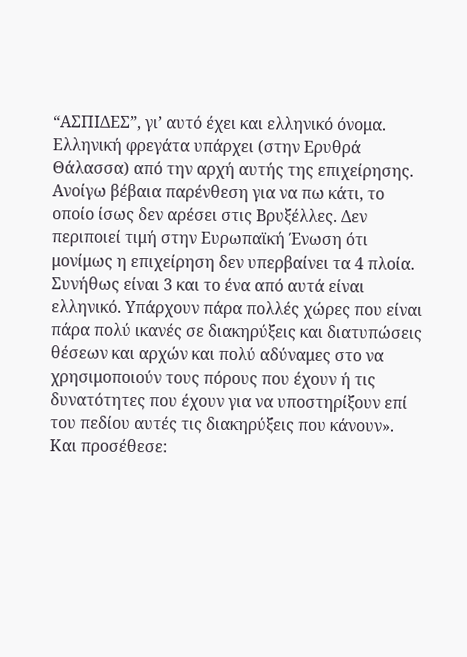“ΑΣΠΙΔΕΣ”, γι’ αυτό έχει και ελληνικό όνομα. Ελληνική φρεγάτα υπάρχει (στην Ερυθρά Θάλασσα) από την αρχή αυτής της επιχείρησης. Ανοίγω βέβαια παρένθεση για να πω κάτι, το οποίο ίσως δεν αρέσει στις Βρυξέλλες. Δεν περιποιεί τιμή στην Ευρωπαϊκή Ένωση ότι μονίμως η επιχείρηση δεν υπερβαίνει τα 4 πλοία. Συνήθως είναι 3 και το ένα από αυτά είναι ελληνικό. Υπάρχουν πάρα πολλές χώρες που είναι πάρα πολύ ικανές σε διακηρύξεις και διατυπώσεις θέσεων και αρχών και πολύ αδύναμες στο να χρησιμοποιούν τους πόρους που έχουν ή τις δυνατότητες που έχουν για να υποστηρίξουν επί του πεδίου αυτές τις διακηρύξεις που κάνουν».
Και προσέθεσε: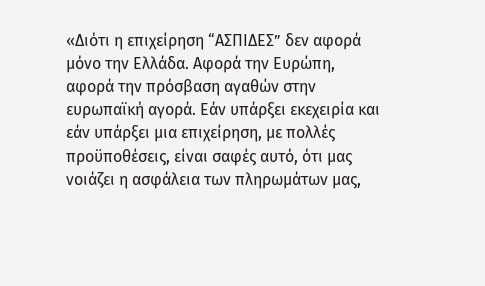«Διότι η επιχείρηση “ΑΣΠΙΔΕΣ” δεν αφορά μόνο την Ελλάδα. Αφορά την Ευρώπη, αφορά την πρόσβαση αγαθών στην ευρωπαϊκή αγορά. Εάν υπάρξει εκεχειρία και εάν υπάρξει μια επιχείρηση, με πολλές προϋποθέσεις, είναι σαφές αυτό, ότι μας νοιάζει η ασφάλεια των πληρωμάτων μας,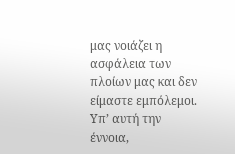μας νοιάζει η ασφάλεια των πλοίων μας και δεν είμαστε εμπόλεμοι. Υπ’ αυτή την έννοια,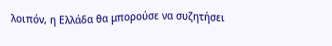λοιπόν, η Ελλάδα θα μπορούσε να συζητήσει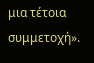μια τέτοια συμμετοχή».